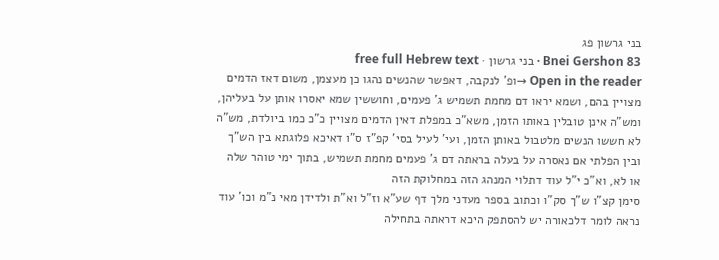בני גרשון פג
Bnei Gershon 83 · בני גרשון · free full Hebrew text
Open in the reader →ופ' לנקבה, דאפשר שהנשים נהגו כן מעצמן, משום דאז הדמים מצויין בהם, ושמא יראו דם מחמת תשמיש ג' פעמים, וחוששין שמא יאסרו אותן על בעליהן, ומש"ה אינן טובלין באותו הזמן, משא"כ במפלת דאין הדמים מצויין כ"כ כמו ביולדת, מש"ה לא חששו הנשים מלטבול באותן הזמן, ועי' לעיל בסי' קפ"ז ס"ו דאיכא פלוגתא בין הש"ך ובין הפלתי אם נאסרה על בעלה בראתה דם ג' פעמים מחמת תשמיש, בתוך ימי טוהר שלה או לא, וא"כ י"ל עוד דתלוי המנהג הזה במחלוקת הזה
סימן קצ"ו ש"ך סק"ו וכתוב בספר מעדני מלך דף שע"א וז"ל וא"ת ולדידן מאי נ"מ וכו' עוד נראה לומר דלכאורה יש להסתפק היכא דראתה בתחילה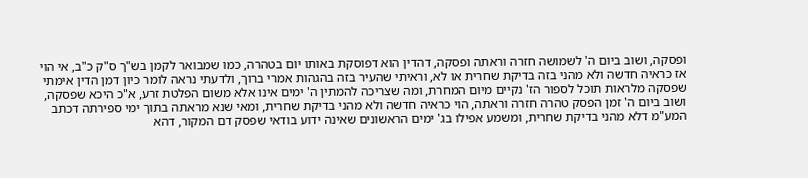ופסקה, ושוב ביום ה' לשמושה חזרה וראתה ופסקה, דהדין הוא דפוסקת באותו יום בטהרה, כמו שמבואר לקמן בש"ך ס"ק כ"ב, אי הוי אז כראיה חדשה ולא מהני בזה בדיקת שחרית או לא, וראיתי שהעיר בזה בהגהות אמרי ברוך, ולדעתי נראה לומר כיון דמן הדין אימתי שפסקה מלראות תוכל לספור הז' נקיים מיום המחרת, ומה שצריכה להמתין ה' ימים אינו אלא משום הפלטת זרע, א"כ היכא שפסקה, ושוב ביום ה' זמן הפסק טהרה חזרה וראתה, הוי כראיה חדשה ולא מהני בדיקת שחרית, ומאי שנא מראתה בתוך ימי ספירתה דכתב המע"מ דלא מהני בדיקת שחרית, ומשמע אפילו בג' ימים הראשונים שאינה ידוע בודאי שפסק דם המקור, דהא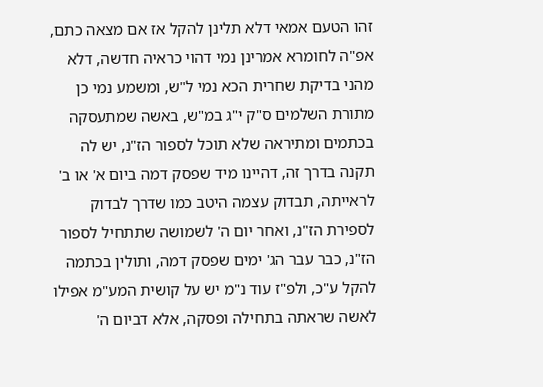זהו הטעם אמאי דלא תלינן להקל אז אם מצאה כתם, אפ"ה לחומרא אמרינן נמי דהוי כראיה חדשה, דלא מהני בדיקת שחרית הכא נמי ל"ש, ומשמע נמי כן מתורת השלמים ס"ק י"ג במ"ש, באשה שמתעסקה בכתמים ומתיראה שלא תוכל לספור הז"נ, יש לה תקנה בדרך זה, דהיינו מיד שפסק דמה ביום א' או ב' לראייתה, תבדוק עצמה היטב כמו שדרך לבדוק לספירת הז"נ, ואחר יום ה' לשמושה שתתחיל לספור הז"נ, כבר עבר הג' ימים שפסק דמה, ותולין בכתמה להקל ע"כ, ולפ"ז עוד נ"מ יש על קושית המע"מ אפילו לאשה שראתה בתחילה ופסקה, אלא דביום ה'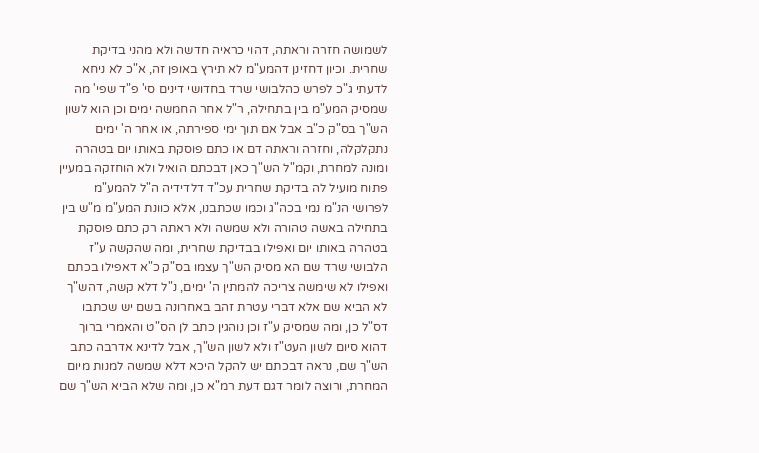לשמושה חזרה וראתה, דהוי כראיה חדשה ולא מהני בדיקת שחרית. וכיון דחזינן דהמע"מ לא תירץ באופן זה, א"כ לא ניחא לדעתי ג"כ לפרש כהלבושי שרד בחדושי דינים סי' פ"ד שפי' מה שמסיק המע"מ בין בתחילה, ר"ל אחר החמשה ימים וכן הוא לשון הש"ך בס"ק כ"ב אבל אם תוך ימי ספירתה, או אחר ה' ימים נתקלקלה, וחזרה וראתה דם או כתם פוסקת באותו יום בטהרה ומונה למחרת, וקמ"ל הש"ך כאן דבכתם הואיל ולא הוחזקה במעיין פתוח מועיל לה בדיקת שחרית עכ"ד דלדידיה ה"ל להמע"מ לפרושי הנ"מ נמי בכה"ג וכמו שכתבנו, אלא כוונת המע"מ מ"ש בין בתחילה באשה טהורה ולא שמשה ולא ראתה רק כתם פוסקת בטהרה באותו יום ואפילו בבדיקת שחרית, ומה שהקשה ע"ז הלבושי שרד שם הא מסיק הש"ך עצמו בס"ק כ"א דאפילו בכתם ואפילו לא שימשה צריכה להמתין ה' ימים, נ"ל דלא קשה, דהש"ך לא הביא שם אלא דברי עטרת זהב באחרונה בשם יש שכתבו דס"ל כן, ומה שמסיק ע"ז וכן נוהגין כתב לן הס"ט והאמרי ברוך דהוא סיום לשון העט"ז ולא לשון הש"ך, אבל לדינא אדרבה כתב הש"ך שם, נראה דבכתם יש להקל היכא דלא שמשה למנות מיום המחרת, ורוצה לומר דגם דעת רמ"א כן, ומה שלא הביא הש"ך שם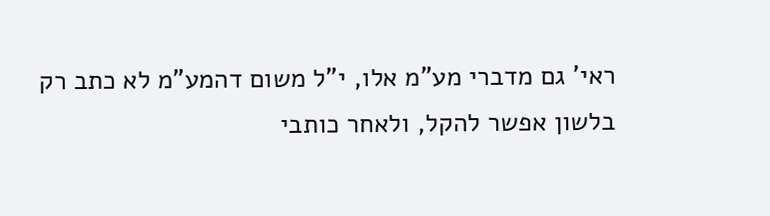ראי' גם מדברי מע"מ אלו, י"ל משום דהמע"מ לא כתב רק בלשון אפשר להקל, ולאחר כותבי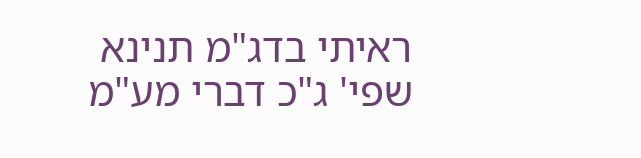ראיתי בדג"מ תנינא שפי' ג"כ דברי מע"מ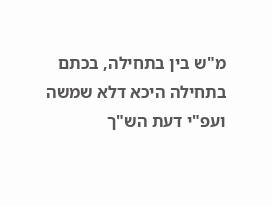מ"ש בין בתחילה, בכתם בתחילה היכא דלא שמשה ועפ"י דעת הש"ך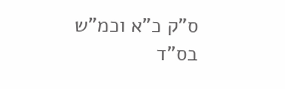ס"ק כ"א וכמ"ש בס"ד